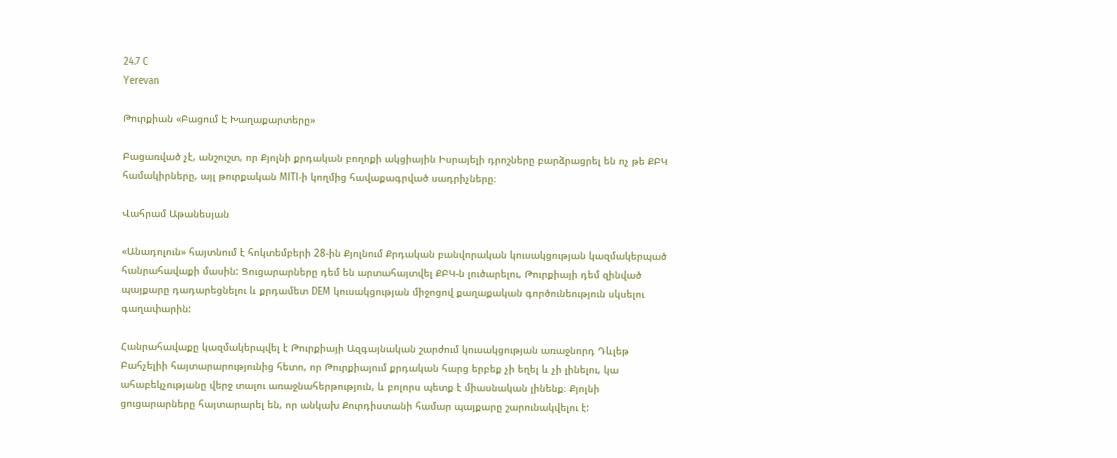24.7 C
Yerevan

Թուրքիան «Բացում Է Խաղաքարտերը»

Բացառված չէ, անշուշտ, որ Քյոլնի քրդական բողոքի ակցիային Իսրայելի դրոշները բարձրացրել են ոչ թե ՔԲԿ համակիրները, այլ թուրքական MITI‑ի կողմից հավաքագրված սադրիչները։

Վահրամ Աթանեսյան

«Անադոլուն» հայտնում է հոկտեմբերի 28-ին Քյոլնում Քրդական բանվորական կուսակցության կազմակերպած հանրահավաքի մասին: Ցուցարարները դեմ են արտահայտվել ՔԲԿ‑ն լուծարելու, Թուրքիայի դեմ զինված պայքարը դադարեցնելու և քրդամետ DEM կուսակցության միջոցով քաղաքական գործունեություն սկսելու գաղափարին:

Հանրահավաքը կազմակերպվել է Թուրքիայի Ազգայնական շարժում կուսակցության առաջնորդ Դևլեթ Բահչելիի հայտարարությունից հետո, որ Թուրքիայում քրդական հարց երբեք չի եղել և չի լինելու, կա ահաբեկչությանը վերջ տալու առաջնահերթություն, և բոլորս պետք է միասնական լինենք։ Քյոլնի ցուցարարները հայտարարել են, որ անկախ Քուրդիստանի համար պայքարը շարունակվելու է: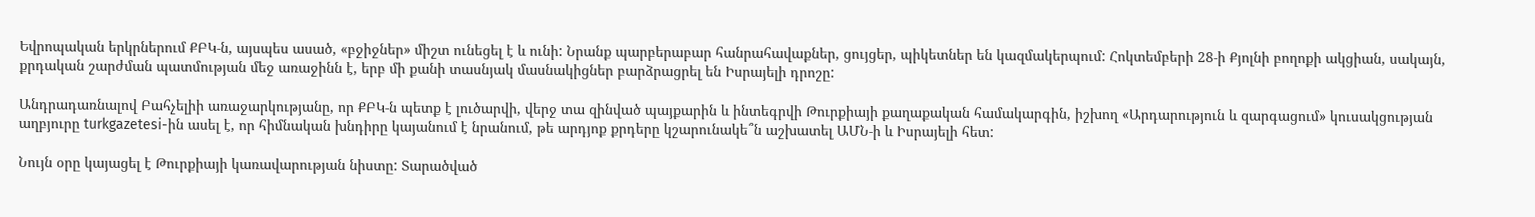Եվրոպական երկրներում ՔԲԿ‑ն, այսպես ասած, «բջիջներ» միշտ ունեցել է և ունի: Նրանք պարբերաբար հանրահավաքներ, ցույցեր, պիկետներ են կազմակերպում: Հոկտեմբերի 28‑ի Քյոլնի բողոքի ակցիան, սակայն, քրդական շարժման պատմության մեջ առաջինն է, երբ մի քանի տասնյակ մասնակիցներ բարձրացրել են Իսրայելի դրոշը:

Անդրադառնալով Բահչելիի առաջարկությանը, որ ՔԲԿ‑ն պետք է լուծարվի, վերջ տա զինված պայքարին և ինտեգրվի Թուրքիայի քաղաքական համակարգին, իշխող «Արդարություն և զարգացում» կուսակցության աղբյուրը turkgazetesi-ին ասել է, որ հիմնական խնդիրը կայանում է նրանում, թե արդյոք քրդերը կշարունակե՞ն աշխատել ԱՄՆ‑ի և Իսրայելի հետ:

Նույն օրը կայացել է Թուրքիայի կառավարության նիստը: Տարածված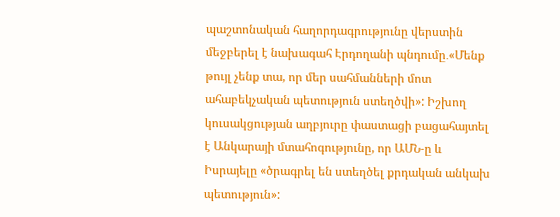պաշտոնական հաղորդագրությունը վերստին մեջբերել է նախագահ Էրդողանի պնդումը․«Մենք թույլ չենք տա, որ մեր սահմանների մոտ ահաբեկչական պետություն ստեղծվի»: Իշխող կուսակցության աղբյուրը փաստացի բացահայտել է Անկարայի մտահոգությունը, որ ԱՄՆ‑ը և Իսրայելը «ծրագրել են ստեղծել քրդական անկախ պետություն»: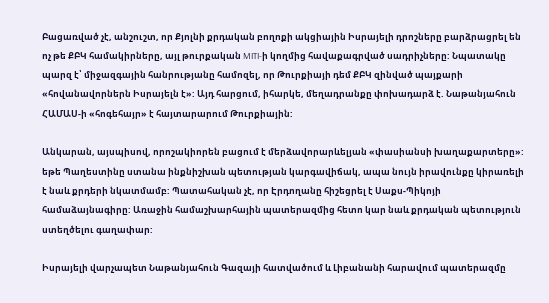Բացառված չէ, անշուշտ, որ Քյոլնի քրդական բողոքի ակցիային Իսրայելի դրոշները բարձրացրել են ոչ թե ՔԲԿ համակիրները, այլ թուրքական MITI‑ի կողմից հավաքագրված սադրիչները: Նպատակը պարզ է՝ միջազգային հանրությանը համոզել, որ Թուրքիայի դեմ ՔԲԿ զինված պայքարի «հովանավորներն Իսրայելն է»: Այդ հարցում, իհարկե, մեղադրանքը փոխադարձ է. Նաթանյահուն ՀԱՄԱՍ‑ի «հոգեհայր» է հայտարարում Թուրքիային:

Անկարան, այսպիսով, որոշակիորեն բացում է մերձավորարևելյան «փասիանսի խաղաքարտերը»: եթե Պաղեստինը ստանա ինքնիշխան պետության կարգավիճակ, ապա նույն իրավունքը կիրառելի է նաև քրդերի նկատմամբ: Պատահական չէ, որ Էրդողանը հիշեցրել է Սաքս-Պիկոյի համաձայնագիրը: Առաջին համաշխարհային պատերազմից հետո կար նաև քրդական պետություն ստեղծելու գաղափար:

Իսրայելի վարչապետ Նաթանյահուն Գազայի հատվածում և Լիբանանի հարավում պատերազմը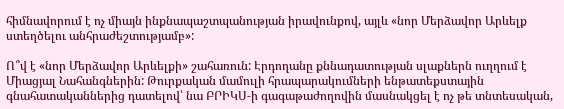հիմնավորում է ոչ միայն ինքնապաշտպանության իրավունքով, այլև «նոր Մերձավոր Արևելք ստեղծելու անհրաժեշտությամբ»:

Ո՞վ է «նոր Մերձավոր Արևելքի» շահառուն: Էրդողանը քննադատության սլաքներն ուղղում է Միացյալ Նահանգներին: Թուրքական մամուլի հրապարակումների ենթատեքստային գնահատականներից դատելով՝ նա ԲՐԻԿՍ‑ի գագաթաժողովին մասնակցել է ոչ թե տնտեսական,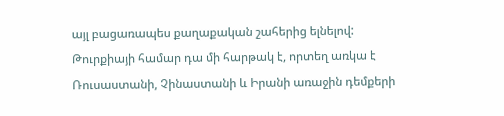այլ բացառապես քաղաքական շահերից ելնելով: Թուրքիայի համար դա մի հարթակ է, որտեղ առկա է Ռուսաստանի, Չինաստանի և Իրանի առաջին դեմքերի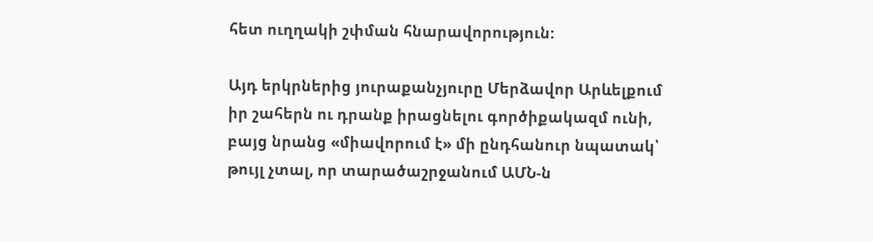հետ ուղղակի շփման հնարավորություն:

Այդ երկրներից յուրաքանչյուրը Մերձավոր Արևելքում իր շահերն ու դրանք իրացնելու գործիքակազմ ունի, բայց նրանց «միավորում է» մի ընդհանուր նպատակ՝ թույլ չտալ, որ տարածաշրջանում ԱՄՆ‑ն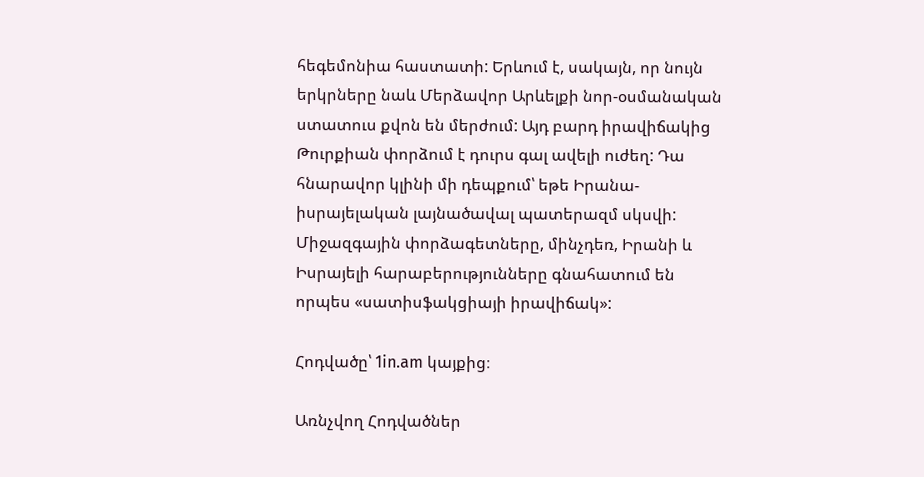հեգեմոնիա հաստատի: Երևում է, սակայն, որ նույն երկրները նաև Մերձավոր Արևելքի նոր-օսմանական ստատուս քվոն են մերժում: Այդ բարդ իրավիճակից Թուրքիան փորձում է դուրս գալ ավելի ուժեղ: Դա հնարավոր կլինի մի դեպքում՝ եթե Իրանա-իսրայելական լայնածավալ պատերազմ սկսվի: Միջազգային փորձագետները, մինչդեռ, Իրանի և Իսրայելի հարաբերությունները գնահատում են որպես «սատիսֆակցիայի իրավիճակ»:

Հոդվածը՝ 1in.am կայքից։

Առնչվող Հոդվածներ